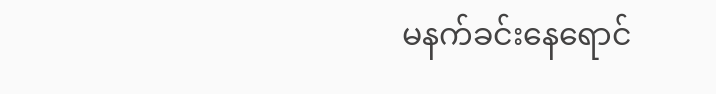မနက်ခင်းနေရောင်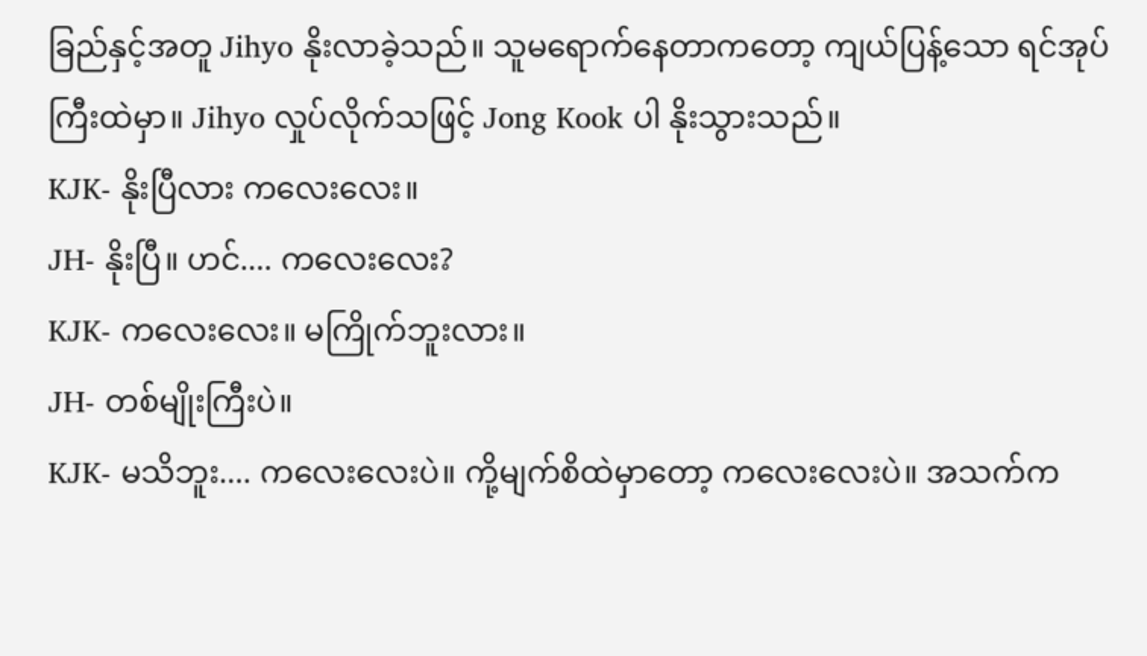ခြည်နှင့်အတူ Jihyo နိုးလာခဲ့သည်။ သူမရောက်နေတာကတော့ ကျယ်ပြန့်သော ရင်အုပ်ကြီးထဲမှာ။ Jihyo လှုပ်လိုက်သဖြင့် Jong Kook ပါ နိုးသွားသည်။
KJK- နိုးပြီလား ကလေးလေး။
JH- နိုးပြီ။ ဟင်.... ကလေးလေး?
KJK- ကလေးလေး။ မကြိုက်ဘူးလား။
JH- တစ်မျိုးကြီးပဲ။
KJK- မသိဘူး.... ကလေးလေးပဲ။ ကို့မျက်စိထဲမှာတော့ ကလေးလေးပဲ။ အသက်က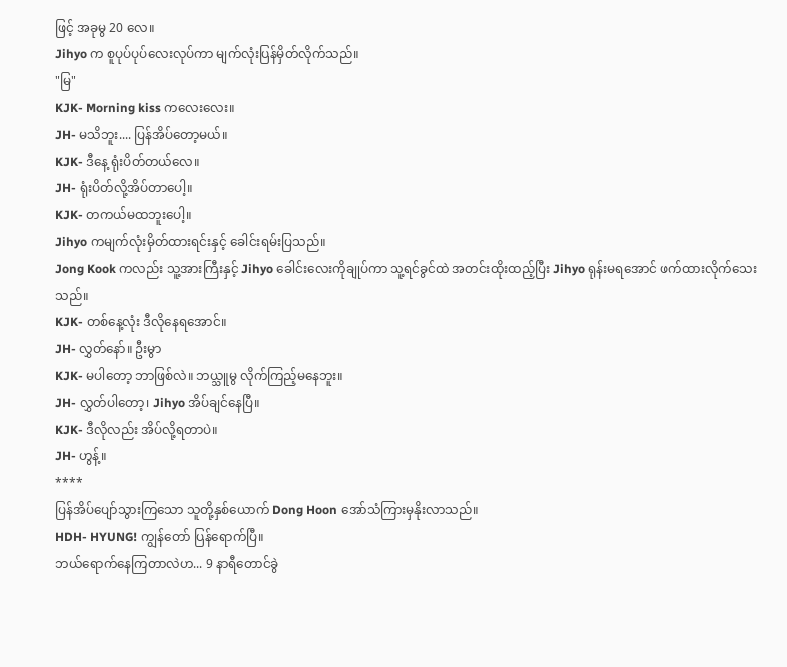ဖြင့် အခုမွ 20 လေ။
Jihyo က စူပုပ်ပုပ်လေးလုပ်ကာ မျက်လုံးပြန်မှိတ်လိုက်သည်။
"မြ"
KJK- Morning kiss ကလေးလေး။
JH- မသိဘူး.... ပြန်အိပ်တော့မယ်။
KJK- ဒီနေ့ ရုံးပိတ်တယ်လေ။
JH- ရုံးပိတ်လို့အိပ်တာပေါ့။
KJK- တကယ်မထဘူးပေါ့။
Jihyo ကမျက်လုံးမှိတ်ထားရင်းနှင့် ခေါင်းရမ်းပြသည်။
Jong Kook ကလည်း သူ့အားကြီးနှင့် Jihyo ခေါင်းလေးကိုချုပ်ကာ သူ့ရင်ခွင်ထဲ အတင်းထိုးထည့်ပြီး Jihyo ရုန်းမရအောင် ဖက်ထားလိုက်သေးသည်။
KJK- တစ်နေ့လုံး ဒီလိုနေရအောင်။
JH- လွှတ်နော်။ ဦးမွာ
KJK- မပါတော့ ဘာဖြစ်လဲ။ ဘယ္သူမွ လိုက်ကြည့်မနေဘူး။
JH- လွှတ်ပါတော့၊ Jihyo အိပ်ချင်နေပြီ။
KJK- ဒီလိုလည်း အိပ်လို့ရတာပဲ။
JH- ဟွန့်။
****
ပြန်အိပ်ပျော်သွားကြသော သူတို့နှစ်ယောက် Dong Hoon အော်သံကြားမှနိုးလာသည်။
HDH- HYUNG! ကျွန်တော် ပြန်ရောက်ပြီ။
ဘယ်ရောက်နေကြတာလဲဟ... 9 နာရီတောင်ခွဲ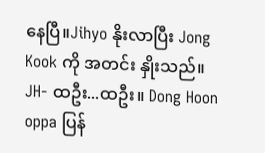နေပြီ။Jihyo နိုးလာပြီး Jong Kook ကို အတင်း နှိုးသည်။
JH- ထဦး...ထဦး။ Dong Hoon oppa ပြန်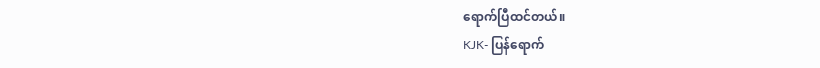ရောက်ပြီထင်တယ်။
KJK- ပြန်ရောက်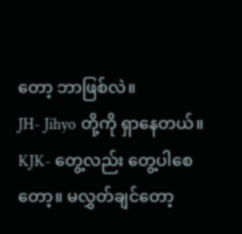တော့ ဘာဖြစ်လဲ။
JH- Jihyo တို့ကို ရှာနေတယ်။
KJK- တွေ့လည်း တွေ့ပါစေတော့။ မလွှတ်ချင်တော့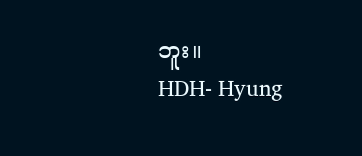ဘူး။
HDH- Hyung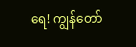ရေ! ကျွန်တော်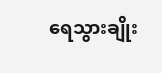ရေသွားချိုး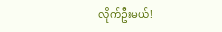လိုက်ဦးမယ်!